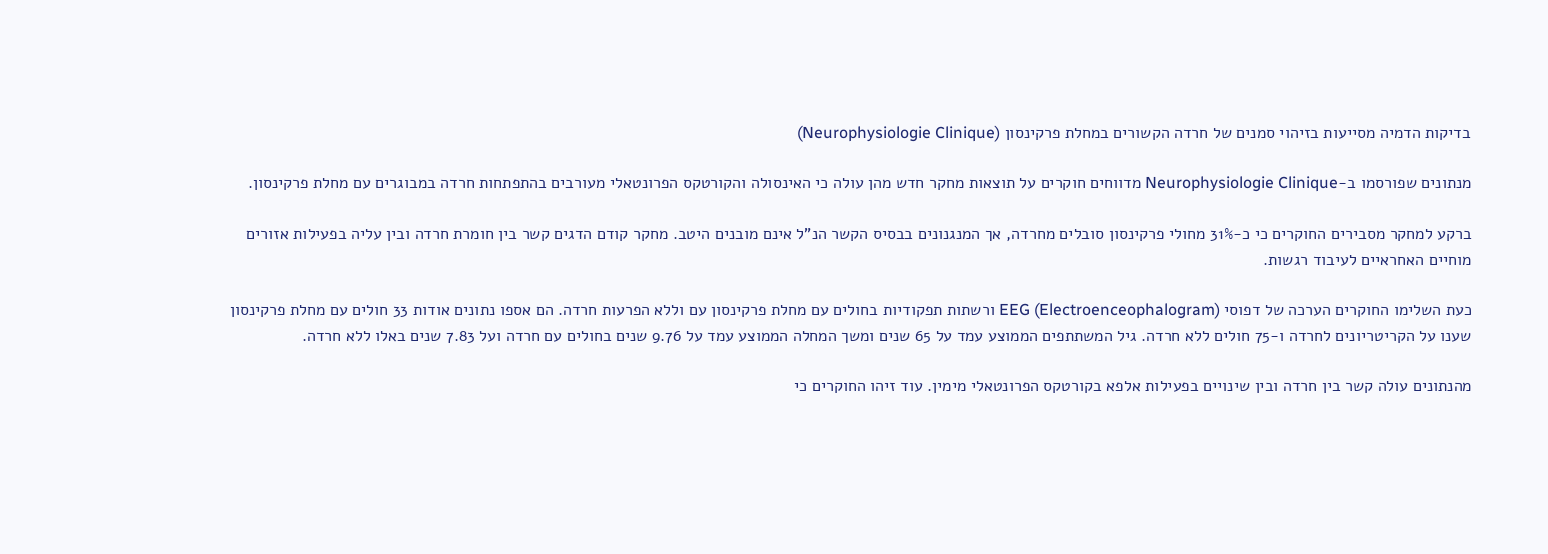בדיקות הדמיה מסייעות בזיהוי סמנים של חרדה הקשורים במחלת פרקינסון (Neurophysiologie Clinique)

מנתונים שפורסמו ב-Neurophysiologie Clinique מדווחים חוקרים על תוצאות מחקר חדש מהן עולה כי האינסולה והקורטקס הפרונטאלי מעורבים בהתפתחות חרדה במבוגרים עם מחלת פרקינסון.

ברקע למחקר מסבירים החוקרים כי כ-31% מחולי פרקינסון סובלים מחרדה, אך המנגנונים בבסיס הקשר הנ”ל אינם מובנים היטב. מחקר קודם הדגים קשר בין חומרת חרדה ובין עליה בפעילות אזורים מוחיים האחראיים לעיבוד רגשות.

כעת השלימו החוקרים הערכה של דפוסי EEG (Electroenceophalogram) ורשתות תפקודיות בחולים עם מחלת פרקינסון עם וללא הפרעות חרדה. הם אספו נתונים אודות 33 חולים עם מחלת פרקינסון שענו על הקריטריונים לחרדה ו-75 חולים ללא חרדה. גיל המשתתפים הממוצע עמד על 65 שנים ומשך המחלה הממוצע עמד על 9.76 שנים בחולים עם חרדה ועל 7.83 שנים באלו ללא חרדה.

מהנתונים עולה קשר בין חרדה ובין שינויים בפעילות אלפא בקורטקס הפרונטאלי מימין. עוד זיהו החוקרים כי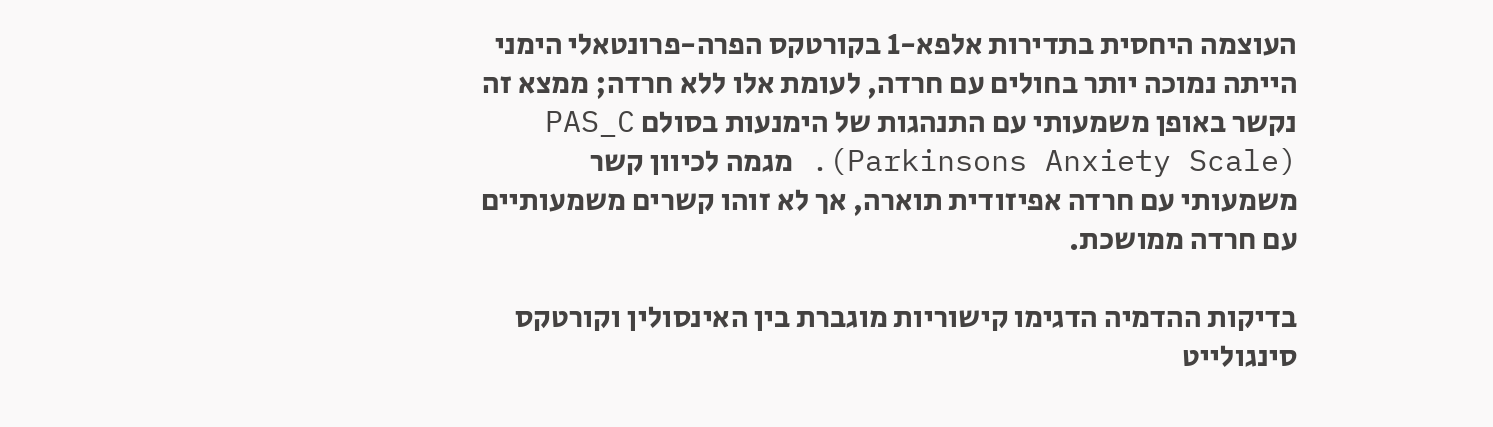העוצמה היחסית בתדירות אלפא-1 בקורטקס הפרה-פרונטאלי הימני הייתה נמוכה יותר בחולים עם חרדה, לעומת אלו ללא חרדה; ממצא זה נקשר באופן משמעותי עם התנהגות של הימנעות בסולם PAS_C (Parkinsons Anxiety Scale). מגמה לכיוון קשר משמעותי עם חרדה אפיזודית תוארה, אך לא זוהו קשרים משמעותיים עם חרדה ממושכת.

בדיקות ההדמיה הדגימו קישוריות מוגברת בין האינסולין וקורטקס סינגולייט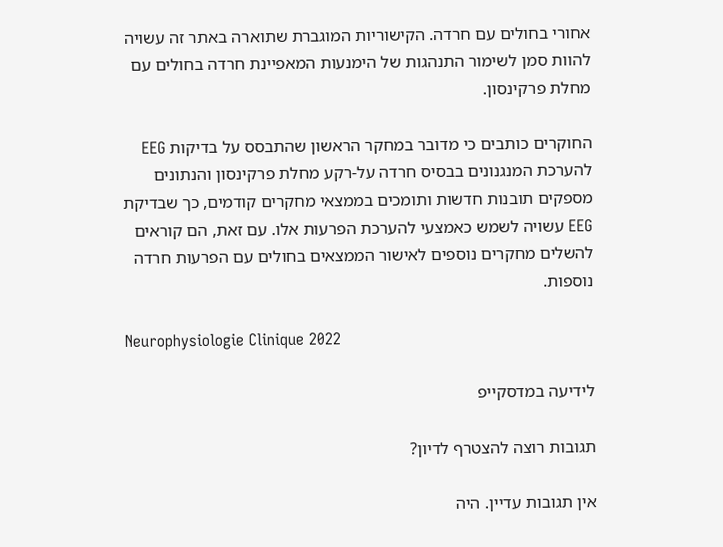אחורי בחולים עם חרדה. הקישוריות המוגברת שתוארה באתר זה עשויה להוות סמן לשימור התנהגות של הימנעות המאפיינת חרדה בחולים עם מחלת פרקינסון.

החוקרים כותבים כי מדובר במחקר הראשון שהתבסס על בדיקות EEG להערכת המנגנונים בבסיס חרדה על-רקע מחלת פרקינסון והנתונים מספקים תובנות חדשות ותומכים בממצאי מחקרים קודמים, כך שבדיקת EEG עשויה לשמש כאמצעי להערכת הפרעות אלו. עם זאת, הם קוראים להשלים מחקרים נוספים לאישור הממצאים בחולים עם הפרעות חרדה נוספות.

Neurophysiologie Clinique 2022

לידיעה במדסקייפ

תגובות רוצה להצטרף לדיון?

אין תגובות עדיין. היה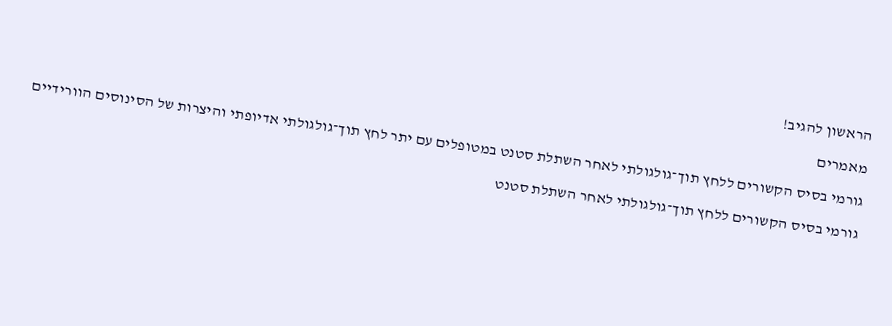הראשון להגיב!

מאמרים

גורמי בסיס הקשורים ללחץ תוך־גולגולתי לאחר השתלת סטנט במטופלים עם יתר לחץ תוך־גולגולתי אדיופתי והיצרות של הסינוסים הוורידיים

גורמי בסיס הקשורים ללחץ תוך־גולגולתי לאחר השתלת סטנט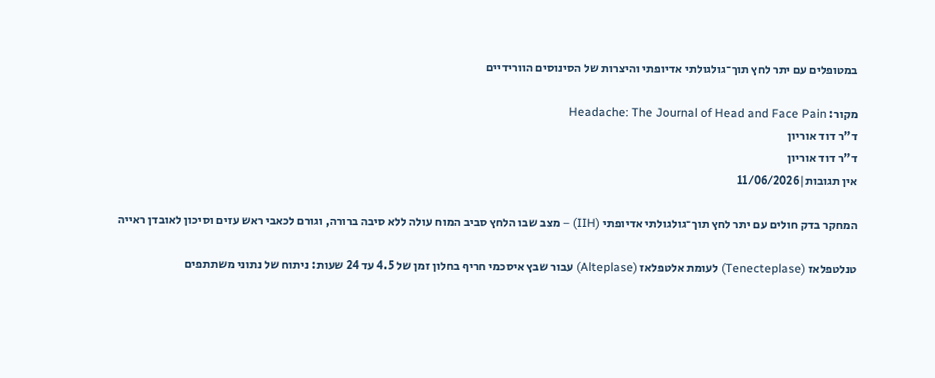במטופלים עם יתר לחץ תוך־גולגולתי אדיופתי והיצרות של הסינוסים הוורידיים

מקור: Headache: The Journal of Head and Face Pain
ד"ר דוד אוריון
ד"ר דוד אוריון
אין תגובות|11/06/2026

המחקר בדק חולים עם יתר לחץ תוך־גולגולתי אדיופתי (IIH) – מצב שבו הלחץ סביב המוח עולה ללא סיבה ברורה, וגורם לכאבי ראש עזים וסיכון לאובדן ראייה

טנלטפלאז (Tenecteplase) לעומת אלטפלאז (Alteplase) עבור שבץ איסכמי חריף בחלון זמן של 4.5 עד 24 שעות: ניתוח של נתוני משתתפים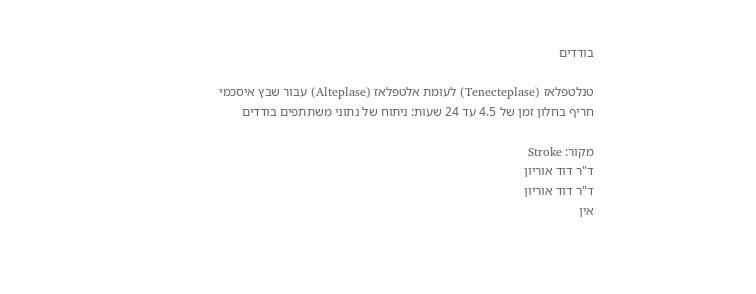בודדים

טנלטפלאז (Tenecteplase) לעומת אלטפלאז (Alteplase) עבור שבץ איסכמי חריף בחלון זמן של 4.5 עד 24 שעות: ניתוח של נתוני משתתפים בודדים

מקור: Stroke
ד"ר דוד אוריון
ד"ר דוד אוריון
אין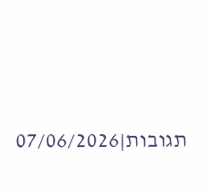תגובות|07/06/2026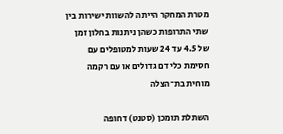מטרת המחקר הייתה להשוות ישירות בין שתי התרופות כשהן ניתנות בחלון זמן של 4.5 עד 24 שעות למטופלים עם חסימת כלי דם גדולים או עם רקמה מוחית בת־הצלה

השתלת תומכן (סטנט) דחופה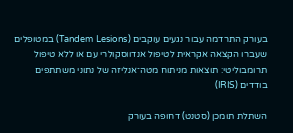בעורק התרדמה עבור נגעים עוקבים (Tandem Lesions) במטופלים שעברו הקצאה אקראית לטיפול אנדווסקולרי עם או ללא טיפול תרומבוליטי: תוצאות מניתוח מטה־אנליזה של נתוני משתתפים בודדים (IRIS)

השתלת תומכן (סטנט) דחופה בעורק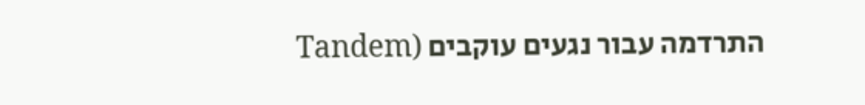התרדמה עבור נגעים עוקבים (Tandem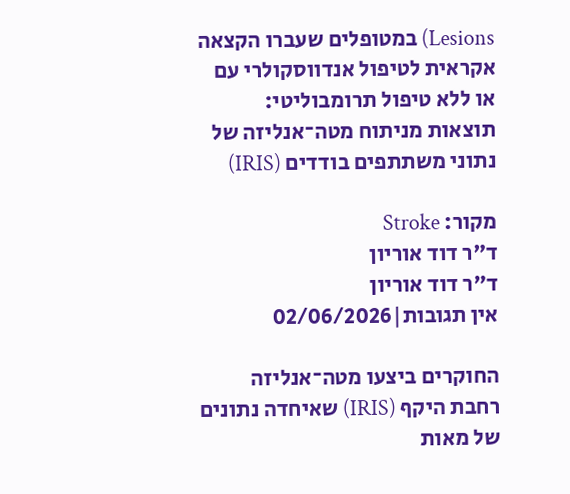Lesions) במטופלים שעברו הקצאה אקראית לטיפול אנדווסקולרי עם או ללא טיפול תרומבוליטי: תוצאות מניתוח מטה־אנליזה של נתוני משתתפים בודדים (IRIS)

מקור: Stroke
ד"ר דוד אוריון
ד"ר דוד אוריון
אין תגובות|02/06/2026

החוקרים ביצעו מטה־אנליזה רחבת היקף (IRIS) שאיחדה נתונים של מאות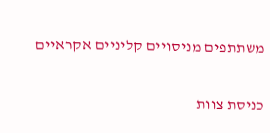משתתפים מניסויים קליניים אקראיים

כניסת צוות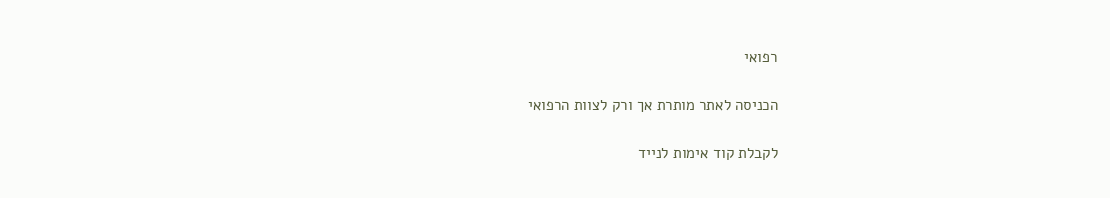רפואי

הכניסה לאתר מותרת אך ורק לצוות הרפואי

לקבלת קוד אימות לנייד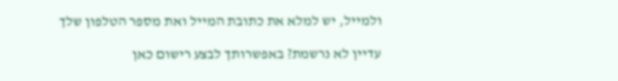ולמייל, יש למלא את כתובת המייל ואת מספר הטלפון שלך

עדיין לא נרשמת? באפשרותך לבצע רישום כאן